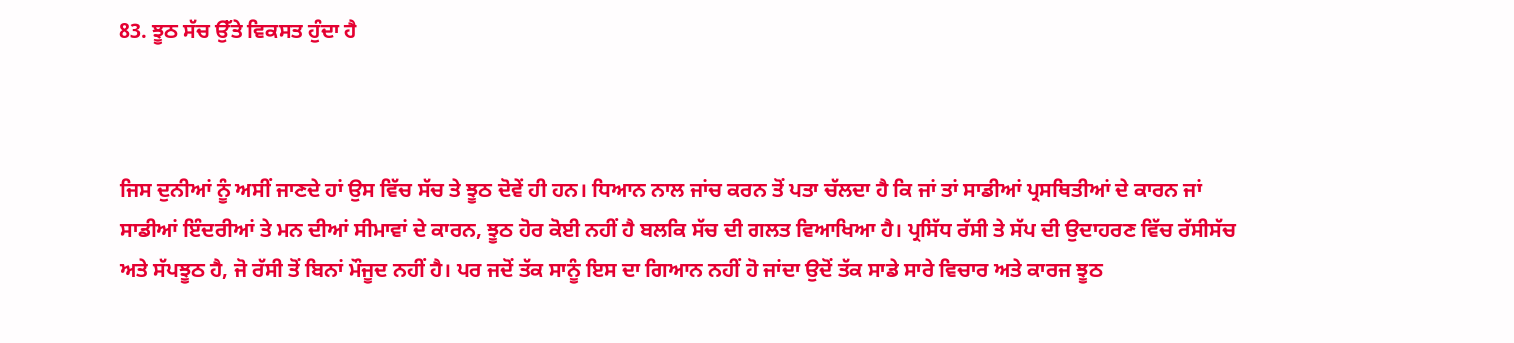83. ਝੂਠ ਸੱਚ ਉੱਤੇ ਵਿਕਸਤ ਹੁੰਦਾ ਹੈ



ਜਿਸ ਦੁਨੀਆਂ ਨੂੰ ਅਸੀਂ ਜਾਣਦੇ ਹਾਂ ਉਸ ਵਿੱਚ ਸੱਚ ਤੇ ਝੂਠ ਦੋਵੇਂ ਹੀ ਹਨ। ਧਿਆਨ ਨਾਲ ਜਾਂਚ ਕਰਨ ਤੋਂ ਪਤਾ ਚੱਲਦਾ ਹੈ ਕਿ ਜਾਂ ਤਾਂ ਸਾਡੀਆਂ ਪ੍ਰਸਥਿਤੀਆਂ ਦੇ ਕਾਰਨ ਜਾਂ ਸਾਡੀਆਂ ਇੰਦਰੀਆਂ ਤੇ ਮਨ ਦੀਆਂ ਸੀਮਾਵਾਂ ਦੇ ਕਾਰਨ, ਝੂਠ ਹੋਰ ਕੋਈ ਨਹੀਂ ਹੈ ਬਲਕਿ ਸੱਚ ਦੀ ਗਲਤ ਵਿਆਖਿਆ ਹੈ। ਪ੍ਰਸਿੱਧ ਰੱਸੀ ਤੇ ਸੱਪ ਦੀ ਉਦਾਹਰਣ ਵਿੱਚ ਰੱਸੀਸੱਚ ਅਤੇ ਸੱਪਝੂਠ ਹੈ, ਜੋ ਰੱਸੀ ਤੋਂ ਬਿਨਾਂ ਮੌਜੂਦ ਨਹੀਂ ਹੈ। ਪਰ ਜਦੋਂ ਤੱਕ ਸਾਨੂੰ ਇਸ ਦਾ ਗਿਆਨ ਨਹੀਂ ਹੋ ਜਾਂਦਾ ਉਦੋਂ ਤੱਕ ਸਾਡੇ ਸਾਰੇ ਵਿਚਾਰ ਅਤੇ ਕਾਰਜ ਝੂਠ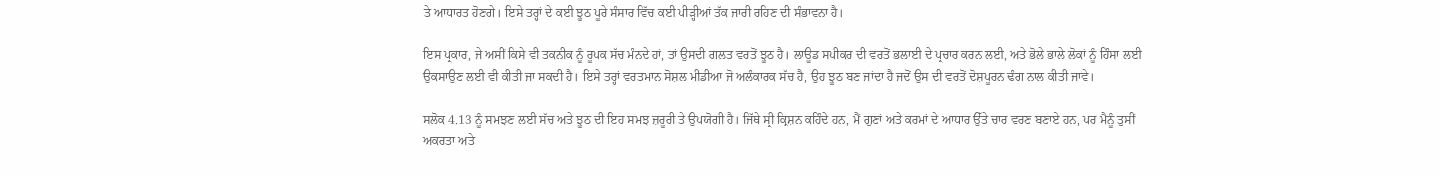ਤੇ ਆਧਾਰਤ ਹੋਣਗੇ। ਇਸੇ ਤਰ੍ਹਾਂ ਦੇ ਕਈ ਝੂਠ ਪੂਰੇ ਸੰਸਾਰ ਵਿੱਚ ਕਈ ਪੀੜ੍ਹੀਆਂ ਤੱਕ ਜਾਰੀ ਰਹਿਣ ਦੀ ਸੰਭਾਵਨਾ ਹੈ।

ਇਸ ਪ੍ਰਕਾਰ, ਜੇ ਅਸੀਂ ਕਿਸੇ ਵੀ ਤਕਨੀਕ ਨੂੰ ਰੂਪਕ ਸੱਚ ਮੰਨਦੇ ਹਾਂ, ਤਾਂ ਉਸਦੀ ਗਲਤ ਵਰਤੋਂ ਝੂਠ ਹੈ। ਲਾਊਡ ਸਪੀਕਰ ਦੀ ਵਰਤੋਂ ਭਲਾਈ ਦੇ ਪ੍ਰਚਾਰ ਕਰਨ ਲਈ, ਅਤੇ ਭੋਲੇ ਭਾਲੇ ਲੋਕਾਂ ਨੂੰ ਹਿੰਸਾ ਲਈ ਉਕਸਾਉਣ ਲਈ ਵੀ ਕੀਤੀ ਜਾ ਸਕਦੀ ਹੈ। ਇਸੇ ਤਰ੍ਹਾਂ ਵਰਤਮਾਨ ਸੋਸ਼ਲ ਮੀਡੀਆ ਜੋ ਅਲੰਕਾਰਕ ਸੱਚ ਹੈ, ਉਹ ਝੂਠ ਬਣ ਜਾਂਦਾ ਹੈ ਜਦੋਂ ਉਸ ਦੀ ਵਰਤੋਂ ਦੋਸ਼ਪੂਰਨ ਢੰਗ ਨਾਲ ਕੀਤੀ ਜਾਵੇ।

ਸਲੋਕ 4.13 ਨੂੰ ਸਮਝਣ ਲਈ ਸੱਚ ਅਤੇ ਝੂਠ ਦੀ ਇਹ ਸਮਝ ਜ਼ਰੂਰੀ ਤੇ ਉਪਯੋਗੀ ਹੈ। ਜਿੱਥੇ ਸ੍ਰੀ ਕ੍ਰਿਸ਼ਨ ਕਹਿੰਦੇ ਹਨ, ਮੈਂ ਗੁਣਾਂ ਅਤੇ ਕਰਮਾਂ ਦੇ ਆਧਾਰ ਉੱਤੇ ਚਾਰ ਵਰਣ ਬਣਾਏ ਹਨ, ਪਰ ਮੈਨੂੰ ਤੁਸੀਂ ਅਕਰਤਾ ਅਤੇ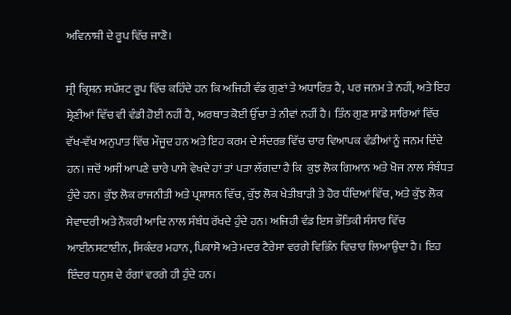ਅਵਿਨਾਸ਼ੀ ਦੇ ਰੂਪ ਵਿੱਚ ਜਾਣੋ।

ਸ੍ਰੀ ਕ੍ਰਿਸ਼ਨ ਸਪੱਸ਼ਟ ਰੂਪ ਵਿੱਚ ਕਹਿੰਦੇ ਹਨ ਕਿ ਅਜਿਹੀ ਵੰਡ ਗੁਣਾਂ ਤੇ ਅਧਾਰਿਤ ਹੈ, ਪਰ ਜਨਮ ਤੇ ਨਹੀਂ, ਅਤੇ ਇਹ ਸ਼੍ਰੇਣੀਆਂ ਵਿੱਚ ਵੀ ਵੰਡੀ ਹੋਈ ਨਹੀਂ ਹੈ, ਅਰਥਾਤ ਕੋਈ ਉੱਚਾ ਤੇ ਨੀਵਾਂ ਨਹੀਂ ਹੈ। ਤਿੰਨ ਗੁਣ ਸਾਡੇ ਸਾਰਿਆਂ ਵਿੱਚ ਵੱਖ-ਵੱਖ ਅਨੁਪਾਤ ਵਿੱਚ ਮੌਜੂਦ ਹਨ ਅਤੇ ਇਹ ਕਰਮ ਦੇ ਸੰਦਰਭ ਵਿੱਚ ਚਾਰ ਵਿਆਪਕ ਵੰਡੀਆਂ ਨੂੰ ਜਨਮ ਦਿੰਦੇ ਹਨ। ਜਦੋਂ ਅਸੀਂ ਆਪਣੇ ਚਾਰੇ ਪਾਸੇ ਵੇਖਦੇ ਹਾਂ ਤਾਂ ਪਤਾ ਲੱਗਦਾ ਹੈ ਕਿ  ਕੁਝ ਲੋਕ ਗਿਆਨ ਅਤੇ ਖੋਜ ਨਾਲ ਸੰਬੰਧਤ ਹੁੰਦੇ ਹਨ। ਕੁੱਝ ਲੋਕ ਰਾਜਨੀਤੀ ਅਤੇ ਪ੍ਰਸ਼ਾਸਨ ਵਿੱਚ, ਕੁੱਝ ਲੋਕ ਖੇਤੀਬਾੜੀ ਤੇ ਹੋਰ ਧੰਦਿਆਂ ਵਿੱਚ, ਅਤੇ ਕੁੱਝ ਲੋਕ ਸੇਵਾਦਰੀ ਅਤੇ ਨੌਕਰੀ ਆਦਿ ਨਾਲ ਸੰਬੰਧ ਰੱਖਦੇ ਹੁੰਦੇ ਹਨ। ਅਜਿਹੀ ਵੰਡ ਇਸ ਭੌਤਿਕੀ ਸੰਸਾਰ ਵਿੱਚ ਆਈਨਸਟਾਈਨ, ਸਿਕੰਦਰ ਮਹਾਨ, ਪਿਕਾਸੋ ਅਤੇ ਮਦਰ ਟੈਰੇਸਾ ਵਰਗੇ ਵਿਭਿੰਨ ਵਿਚਾਰ ਲਿਆਉਂਦਾ ਹੈ। ਇਹ ਇੰਦਰ ਧਨੁਸ਼ ਦੇ ਰੰਗਾਂ ਵਰਗੇ ਹੀ ਹੁੰਦੇ ਹਨ।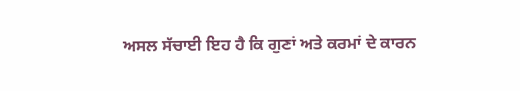ਅਸਲ ਸੱਚਾਈ ਇਹ ਹੈ ਕਿ ਗੁਣਾਂ ਅਤੇ ਕਰਮਾਂ ਦੇ ਕਾਰਨ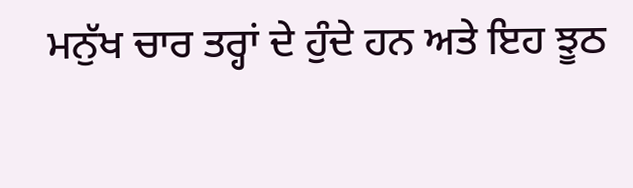ਮਨੁੱਖ ਚਾਰ ਤਰ੍ਹਾਂ ਦੇ ਹੁੰਦੇ ਹਨ ਅਤੇ ਇਹ ਝੂਠ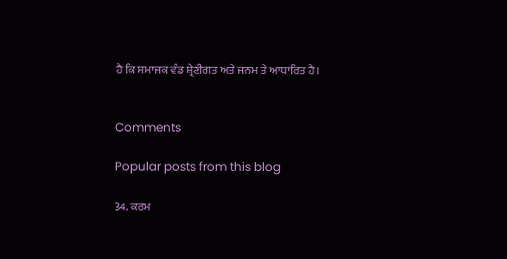ਹੈ ਕਿ ਸਮਾਜਕ ਵੰਡ ਸ਼੍ਰੇਣੀਗਤ ਅਤੇ ਜਨਮ ਤੇ ਆਧਾਰਿਤ ਹੈ।


Comments

Popular posts from this blog

34. ਕਰਮ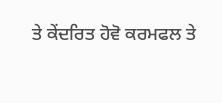ਤੇ ਕੇਂਦਰਿਤ ਹੋਵੋ ਕਰਮਫਲ ਤੇ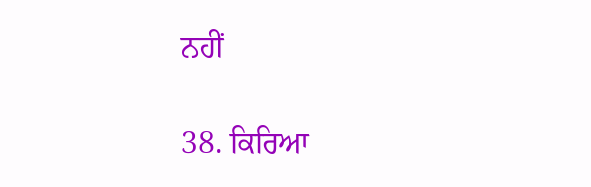ਨਹੀਂ

38. ਕਿਰਿਆ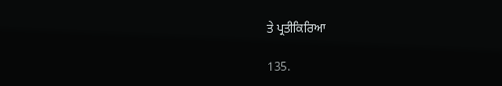ਤੇ ਪ੍ਰਤੀਕਿਰਿਆ

135.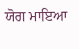ਯੋਗ ਮਾਇਆ